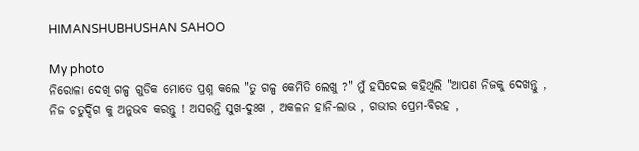HIMANSHUBHUSHAN SAHOO

My photo
ନିରୋଳା ଦେଖି ଗଳ୍ପ ଗୁଡିକ ମୋତେ ପ୍ରଶ୍ନ କଲେ "ତୁ ଗଳ୍ପ କେମିତି ଲେଖୁ ?" ମୁଁ ହସିଦେଇ କହିଥିଲି "ଆପଣ ନିଜକୁ ଦେଖନ୍ତୁ , ନିଜ ଚତୁର୍ଦ୍ଦିଗ କୁ ଅନୁଭବ କରନ୍ତୁ ! ଅସରନ୍ତି ସୁଖ-ଦୁଃଖ , ଅକଳନ ହାନି-ଲାଭ , ଗଭୀର ପ୍ରେମ-ବିରହ ,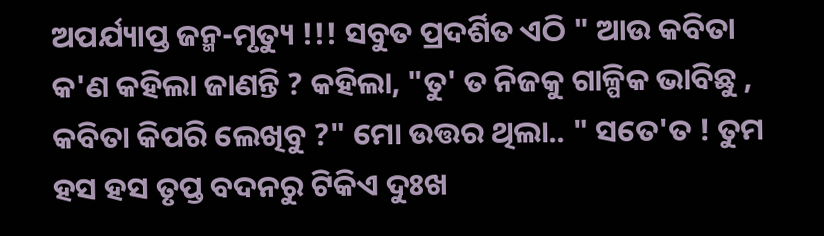ଅପର୍ଯ୍ୟାପ୍ତ ଜନ୍ମ-ମୃତ୍ୟୁ !!! ସବୁତ ପ୍ରଦର୍ଶିତ ଏଠି " ଆଉ କବିତା କ'ଣ କହିଲା ଜାଣନ୍ତି ? କହିଲା, "ତୁ' ତ ନିଜକୁ ଗାଳ୍ପିକ ଭାବିଛୁ , କବିତା କିପରି ଲେଖିବୁ ?" ମୋ ଉତ୍ତର ଥିଲା.. " ସତେ'ତ ! ତୁମ ହସ ହସ ତୃପ୍ତ ବଦନରୁ ଟିକିଏ ଦୁଃଖ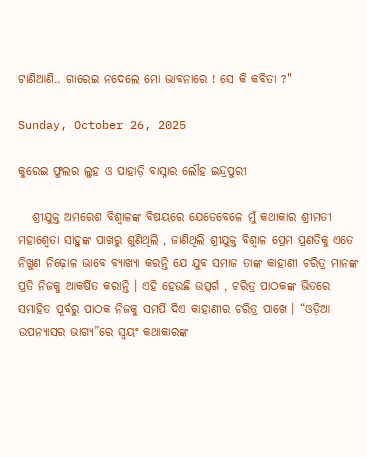ଟାଣିଆଣି.. ଗାରେଇ ନଦେଲେ ମୋ ଭାବନାରେ ! ସେ କି କବିତା ?"

Sunday, October 26, 2025

କୁରେଇ ଫୁଲର ଲୁହ ଓ ପାହାଡ଼ି ବାସ୍ନାର ଲୌହ ଇନ୍ଦ୍ରପୁରୀ

   ଶ୍ରୀଯୁକ୍ତ ଅମରେଶ ବିଶ୍ୱାଳଙ୍କ ବିଷୟରେ ଯେତେବେଳେ ମୁଁ କଥାକାର ଶ୍ରୀମତୀ ମହାଶ୍ୱେତା ସାହୁଙ୍କ ପାଖରୁ ଶୁଣିଥିଲି , ଜାଣିଥିଲି ଶ୍ରୀଯୁକ୍ତ ବିଶ୍ୱାଳ ପ୍ରେମ ପ୍ରଣତିକୁ ଏତେ ନିଖୁଣ ନିଢ଼ୋଳ ଭାବେ ବ୍ୟାଖ୍ୟା କରନ୍ତି ଯେ ଯୁବ ସମାଜ ତାଙ୍କ କାହାଣୀ ଚରିତ୍ର ମାନଙ୍କ ପ୍ରତି ନିଜକୁ ଆକର୍ଷିତ କରାନ୍ତି । ଏହି ହେଉଛି ଉତ୍ସର୍ଗ , ଚରିତ୍ର ପାଠକଙ୍କ ଭିତରେ ସମାହିତ ପୂର୍ବରୁ ପାଠକ ନିଜକୁ ସମର୍ପି ଦିଏ କାହାଣୀର ଚରିତ୍ର ପାଖେ । “ଓଡ଼ିଆ ଉପନ୍ୟାସର ଭାଗ୍ୟ”ରେ ସ୍ୱୟଂ କଥାକାରଙ୍କ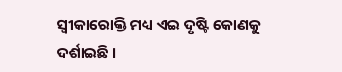ସ୍ବୀକାରୋକ୍ତି ମଧ୍ୟ ଏଇ ଦୃଷ୍ଟି କୋଣକୁ ଦର୍ଶାଇଛି ।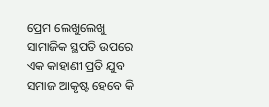ପ୍ରେମ ଲେଖୁଲେଖୁ ସାମାଜିକ ସ୍ଥପତି ଉପରେ ଏକ କାହାଣୀ ପ୍ରତି ଯୁବ ସମାଜ ଆକୃଷ୍ଟ ହେବେ କି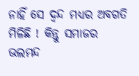ନାହିଁ ସେ ଦ୍ଵନ୍ଦ ମଧ୍ୟର ଅବଗତି ମିଳିଛି ! କିନ୍ତୁ ସମାଜର ଭଲମନ୍ଦ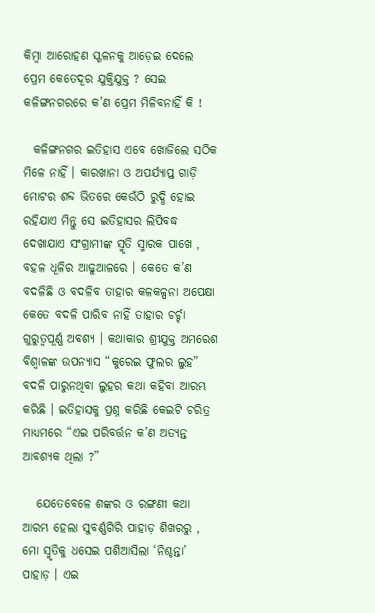କିମ୍ବା ଆରୋହଣ ସ୍ଖଳନକୁ ଆଡ଼େଇ ଦେଲେ ପ୍ରେମ କେତେଦୂର ଯୁକ୍ତିଯୁକ୍ତ ? ସେଇ କଳିଙ୍ଗନଗରରେ କ’ଣ ପ୍ରେମ ମିଳିବନାହିଁ କି !

  କଳିଙ୍ଗନଗର ଇତିହାସ ଏବେ ଖୋଜିଲେ ସଠିକ ମିଳେ ନାହିଁ । କାରଖାନା ଓ ଅପର୍ଯ୍ୟାପ୍ତ ଗାଡ଼ି ମୋଟର ଶବ୍ଦ ଭିତରେ କେଉଁଠି ରୁଦ୍ଧି ହୋଇ ରହିଯାଏ ମିନ୍ତୁ ସେ ଇତିହାସର ଲିପିବଦ୍ଧ ଦେଖାଯାଏ ସଂଗ୍ରାମୀଙ୍କ ସ୍ମୃତି ସ୍ମାରକ ପାଖେ , ବହଳ ଧୂଳିର ଆଢୁଆଳରେ । କେତେ କ’ଣ ବଦଳିଛି ଓ ବଦଳିବ ତାହାର କଳକଳ୍ପନା ଅପେକ୍ଷା କେତେ ବଦଳି ପାରିବ ନାହିଁ ତାହାର ଚର୍ଚ୍ଚା ଗୁରୁତ୍ୱପୂର୍ଣ୍ଣ ଅବଶ୍ୟ । କଥାକାର ଶ୍ରୀଯୁକ୍ତ ଅମରେଶ ବିଶ୍ୱାଳଙ୍କ ଉପନ୍ୟାସ “କୁରେଇ ଫୁଲର ଲୁହ” ବଦଳି ପାରୁନଥିବା ଲୁହର କଥା କହିବା ଆରମ୍ଭ କରିଛି । ଇତିହାସକୁ ପ୍ରଶ୍ନ କରିଛି କେଇଟି ଚରିତ୍ର ମାଧ୍ୟମରେ “ଏଇ ପରିବର୍ତ୍ତନ କ’ଣ ଅତ୍ୟନ୍ତ ଆବଶ୍ୟକ ଥିଲା ?”

   ଯେତେବେଳେ ଶଙ୍କର ଓ ରଙ୍ଗଣୀ କଥା ଆରମ୍ଭ ହେଲା ସୁବର୍ଣ୍ଣଗିରି ପାହାଡ଼ ଶିଖରରୁ , ମୋ ସ୍ମୃତିକୁ ଧସେଇ ପଶିଆସିଲା ‘ନିଶ୍ଚନ୍ତା’ ପାହାଡ଼ । ଏଇ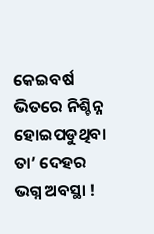କେଇବର୍ଷ ଭିତରେ ନିଶ୍ଚିନ୍ନ ହୋଇପଡୁଥିବା ତା’ ଦେହର ଭଗ୍ନ ଅବସ୍ଥା !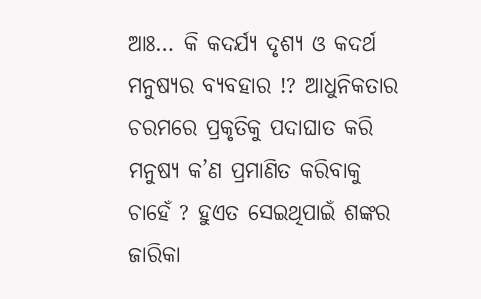ଆଃ… କି କଦର୍ଯ୍ୟ ଦୃଶ୍ୟ ଓ କଦର୍ଥ ମନୁଷ୍ୟର ବ୍ୟବହାର !? ଆଧୁନିକତାର ଚରମରେ ପ୍ରକୃତିକୁ ପଦାଘାତ କରି ମନୁଷ୍ୟ କ’ଣ ପ୍ରମାଣିତ କରିବାକୁ ଚାହେଁ ? ହୁଏତ ସେଇଥିପାଇଁ ଶଙ୍କର ଜାରିକା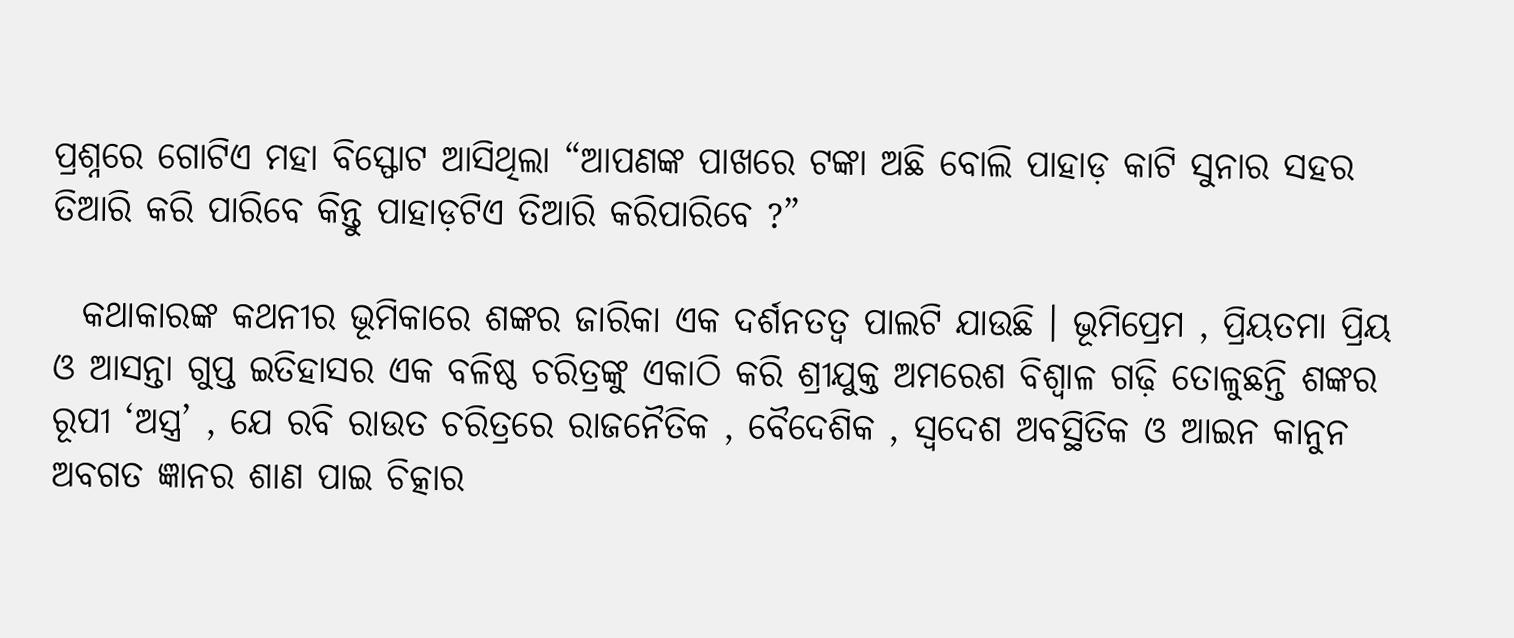ପ୍ରଶ୍ନରେ ଗୋଟିଏ ମହା ବିସ୍ଫୋଟ ଆସିଥିଲା “ଆପଣଙ୍କ ପାଖରେ ଟଙ୍କା ଅଛି ବୋଲି ପାହାଡ଼ କାଟି ସୁନାର ସହର ତିଆରି କରି ପାରିବେ କିନ୍ତୁ ପାହାଡ଼ଟିଏ ତିଆରି କରିପାରିବେ ?”

  କଥାକାରଙ୍କ କଥନୀର ଭୂମିକାରେ ଶଙ୍କର ଜାରିକା ଏକ ଦର୍ଶନତତ୍ୱ ପାଲଟି ଯାଉଛି । ଭୂମିପ୍ରେମ , ପ୍ରିୟତମା ପ୍ରିୟ ଓ ଆସନ୍ତା ଗୁପ୍ତ ଇତିହାସର ଏକ ବଳିଷ୍ଠ ଚରିତ୍ରଙ୍କୁ ଏକାଠି କରି ଶ୍ରୀଯୁକ୍ତ ଅମରେଶ ବିଶ୍ୱାଳ ଗଢ଼ି ତୋଳୁଛନ୍ତି ଶଙ୍କର ରୂପୀ ‘ଅସ୍ତ୍ର’ , ଯେ ରବି ରାଉତ ଚରିତ୍ରରେ ରାଜନୈତିକ , ବୈଦେଶିକ , ସ୍ବଦେଶ ଅବସ୍ଥିତିକ ଓ ଆଇନ କାନୁନ ଅବଗତ ଜ୍ଞାନର ଶାଣ ପାଇ ଚିତ୍କାର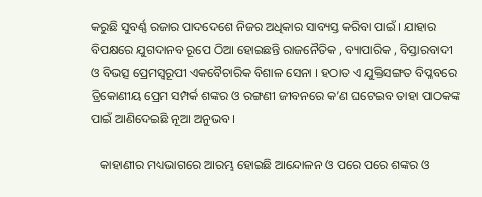କରୁଛି ସୁବର୍ଣ୍ଣ ରଜାର ପାଦଦେଶେ ନିଜର ଅଧିକାର ସାବ୍ୟସ୍ତ କରିବା ପାଇଁ । ଯାହାର ବିପକ୍ଷରେ ଯୁଗଦାନବ ରୂପେ ଠିଆ ହୋଇଛନ୍ତି ରାଜନୈତିକ , ବ୍ୟାପାରିକ , ବିସ୍ତାରବାଦୀ ଓ ବିଭତ୍ସ ପ୍ରେମସ୍ୱରୂପୀ ଏକବୈଚାରିକ ବିଶାଳ ସେନା । ହଠାତ ଏ ଯୁକ୍ତିସଙ୍ଗତ ବିପ୍ଳବରେ ତ୍ରିକୋଣୀୟ ପ୍ରେମ ସମ୍ପର୍କ ଶଙ୍କର ଓ ରଙ୍ଗଣୀ ଜୀବନରେ କ’ଣ ଘଟେଇବ ତାହା ପାଠକଙ୍କ ପାଇଁ ଆଣିଦେଇଛି ନୂଆ ଅନୁଭବ ।

   କାହାଣୀର ମଧ୍ୟଭାଗରେ ଆରମ୍ଭ ହୋଇଛି ଆନ୍ଦୋଳନ ଓ ପରେ ପରେ ଶଙ୍କର ଓ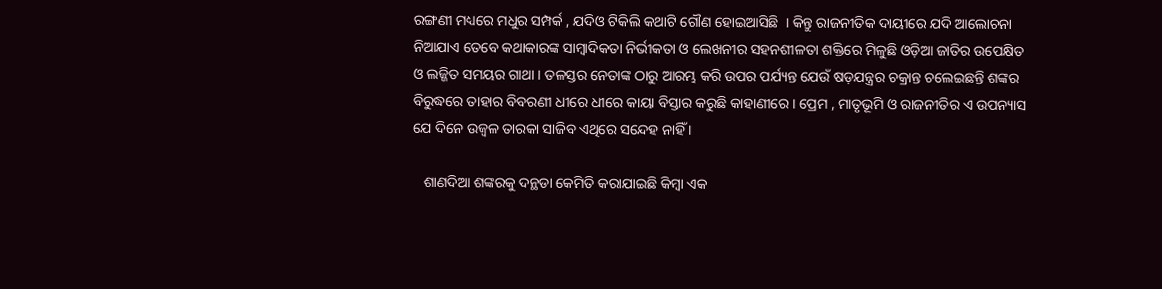ରଙ୍ଗଣୀ ମଧ୍ୟରେ ମଧୁର ସମ୍ପର୍କ , ଯଦିଓ ଟିକିଲି କଥାଟି ଗୌଣ ହୋଇଆସିଛି  । କିନ୍ତୁ ରାଜନୀତିକ ଦାୟୀରେ ଯଦି ଆଲୋଚନା ନିଆଯାଏ ତେବେ କଥାକାରଙ୍କ ସାମ୍ବାଦିକତା ନିର୍ଭୀକତା ଓ ଲେଖନୀର ସହନଶୀଳତା ଶକ୍ତିରେ ମିଳୁଛି ଓଡ଼ିଆ ଜାତିର ଉପେକ୍ଷିତ ଓ ଲଜ୍ଜିତ ସମୟର ଗାଥା । ତଳସ୍ତର ନେତାଙ୍କ ଠାରୁ ଆରମ୍ଭ କରି ଉପର ପର୍ଯ୍ୟନ୍ତ ଯେଉଁ ଷଡ଼ଯନ୍ତ୍ରର ଚକ୍ରାନ୍ତ ଚଲେଇଛନ୍ତି ଶଙ୍କର ବିରୁଦ୍ଧରେ ତାହାର ବିବରଣୀ ଧୀରେ ଧୀରେ କାୟା ବିସ୍ତାର କରୁଛି କାହାଣୀରେ । ପ୍ରେମ , ମାତୃଭୂମି ଓ ରାଜନୀତିର ଏ ଉପନ୍ୟାସ ଯେ ଦିନେ ଉଜ୍ବଳ ତାରକା ସାଜିବ ଏଥିରେ ସନ୍ଦେହ ନାହିଁ ।

   ଶାଣଦିଆ ଶଙ୍କରକୁ ଦନ୍ଥଡା କେମିତି କରାଯାଇଛି କିମ୍ବା ଏକ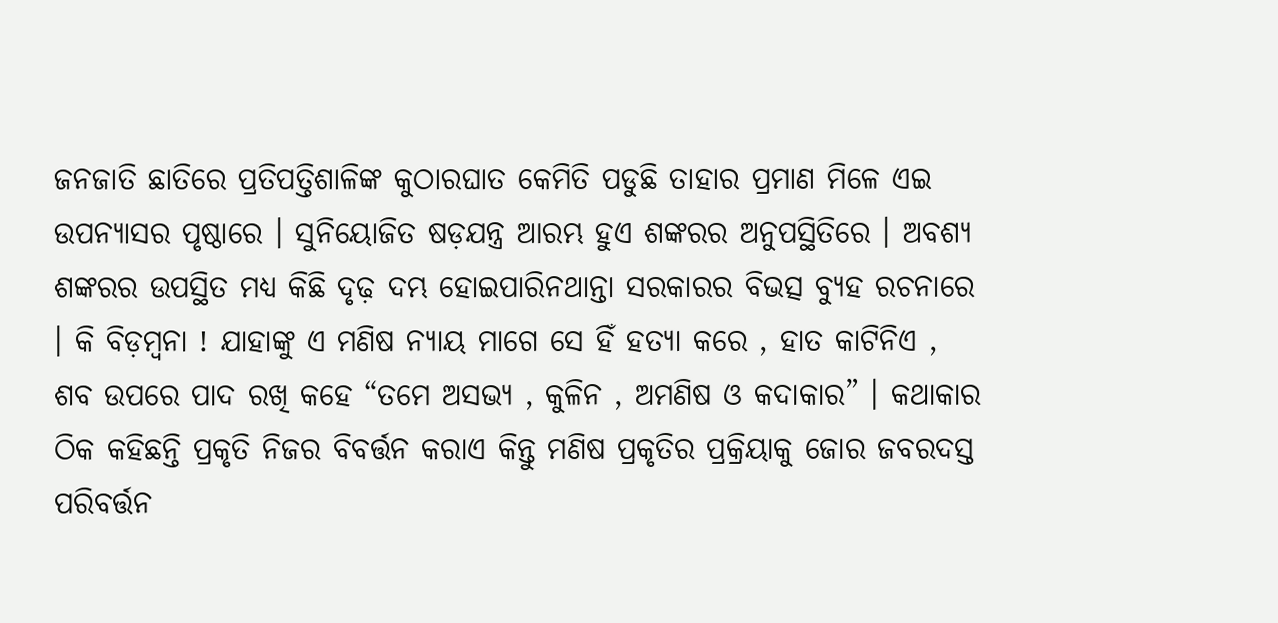ଜନଜାତି ଛାତିରେ ପ୍ରତିପତ୍ତିଶାଳିଙ୍କ କୁଠାରଘାତ କେମିତି ପଡୁଛି ତାହାର ପ୍ରମାଣ ମିଳେ ଏଇ ଉପନ୍ୟାସର ପୃଷ୍ଠାରେ । ସୁନିୟୋଜିତ ଷଡ଼ଯନ୍ତ୍ର ଆରମ୍ଭ ହୁଏ ଶଙ୍କରର ଅନୁପସ୍ଥିତିରେ । ଅବଶ୍ୟ ଶଙ୍କରର ଉପସ୍ଥିତ ମଧ୍ୟ କିଛି ଦୃଢ଼ ଦମ୍ଭ ହୋଇପାରିନଥାନ୍ତା ସରକାରର ବିଭତ୍ସ ବ୍ୟୁହ ରଚନାରେ । କି ବିଡ଼ମ୍ବନା ! ଯାହାଙ୍କୁ ଏ ମଣିଷ ନ୍ୟାୟ ମାଗେ ସେ ହିଁ ହତ୍ୟା କରେ , ହାତ କାଟିନିଏ , ଶବ ଉପରେ ପାଦ ରଖି କହେ “ତମେ ଅସଭ୍ୟ , କୁଳିନ , ଅମଣିଷ ଓ କଦାକାର” । କଥାକାର ଠିକ କହିଛନ୍ତି ପ୍ରକୃତି ନିଜର ବିବର୍ତ୍ତନ କରାଏ କିନ୍ତୁ ମଣିଷ ପ୍ରକୃତିର ପ୍ରକ୍ରିୟାକୁ ଜୋର ଜବରଦସ୍ତ ପରିବର୍ତ୍ତନ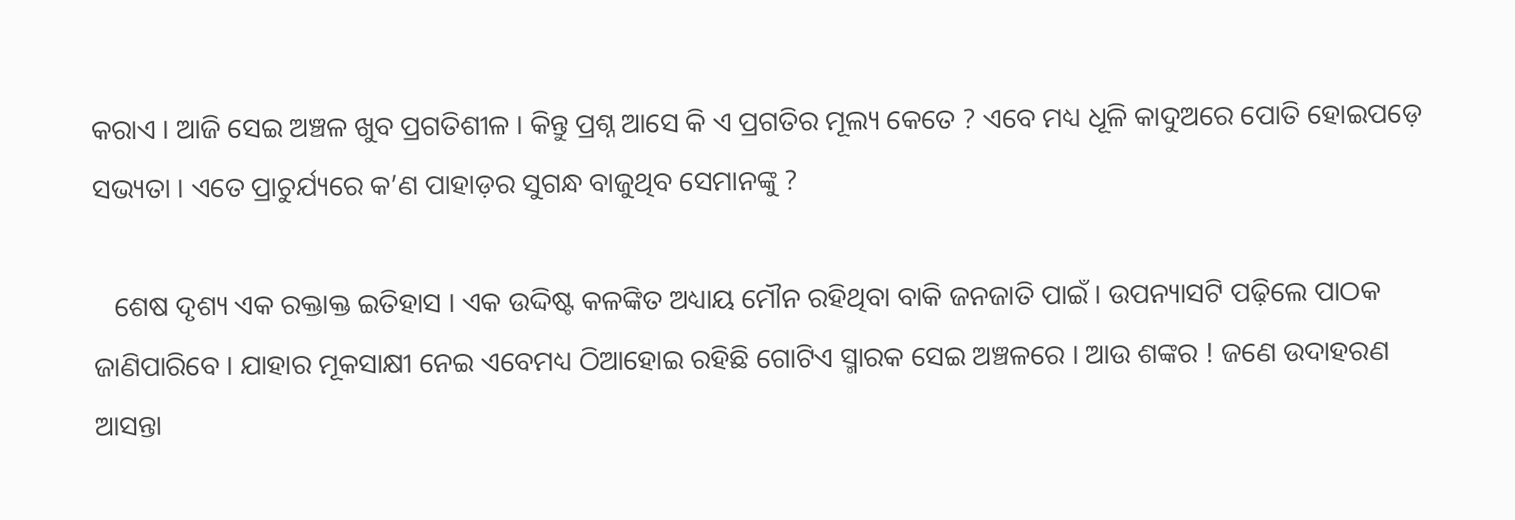କରାଏ । ଆଜି ସେଇ ଅଞ୍ଚଳ ଖୁବ ପ୍ରଗତିଶୀଳ । କିନ୍ତୁ ପ୍ରଶ୍ନ ଆସେ କି ଏ ପ୍ରଗତିର ମୂଲ୍ୟ କେତେ ? ଏବେ ମଧ୍ୟ ଧୂଳି କାଦୁଅରେ ପୋତି ହୋଇପଡ଼େ ସଭ୍ୟତା । ଏତେ ପ୍ରାଚୁର୍ଯ୍ୟରେ କ’ଣ ପାହାଡ଼ର ସୁଗନ୍ଧ ବାଜୁଥିବ ସେମାନଙ୍କୁ ?

   ଶେଷ ଦୃଶ୍ୟ ଏକ ରକ୍ତାକ୍ତ ଇତିହାସ । ଏକ ଉଦ୍ଦିଷ୍ଟ କଳଙ୍କିତ ଅଧ୍ୟାୟ ମୌନ ରହିଥିବା ବାକି ଜନଜାତି ପାଇଁ । ଉପନ୍ୟାସଟି ପଢ଼ିଲେ ପାଠକ ଜାଣିପାରିବେ । ଯାହାର ମୂକସାକ୍ଷୀ ନେଇ ଏବେମଧ୍ୟ ଠିଆହୋଇ ରହିଛି ଗୋଟିଏ ସ୍ମାରକ ସେଇ ଅଞ୍ଚଳରେ । ଆଉ ଶଙ୍କର ! ଜଣେ ଉଦାହରଣ ଆସନ୍ତା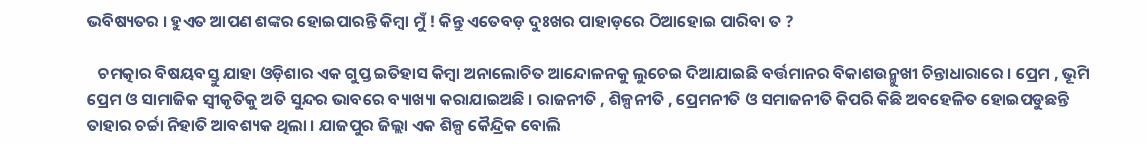ଭବିଷ୍ୟତର । ହୁଏତ ଆପଣ ଶଙ୍କର ହୋଇପାରନ୍ତି କିମ୍ବା ମୁଁ ! କିନ୍ତୁ ଏତେବଡ଼ ଦୁଃଖର ପାହାଡ଼ରେ ଠିଆହୋଇ ପାରିବା ତ ?

   ଚମତ୍କାର ବିଷୟବସ୍ତୁ ଯାହା ଓଡ଼ିଶାର ଏକ ଗୁପ୍ତ ଇତିହାସ କିମ୍ବା ଅନାଲୋଚିତ ଆନ୍ଦୋଳନକୁ ଲୁଚେଇ ଦିଆଯାଇଛି ବର୍ତ୍ତମାନର ବିକାଶଉନ୍ମୁଖୀ ଚିନ୍ତାଧାରାରେ । ପ୍ରେମ , ଭୂମି ପ୍ରେମ ଓ ସାମାଜିକ ସ୍ବୀକୃତିକୁ ଅତି ସୁନ୍ଦର ଭାବରେ ବ୍ୟାଖ୍ୟା କରାଯାଇଅଛି । ରାଜନୀତି , ଶିଳ୍ପନୀତି , ପ୍ରେମନୀତି ଓ ସମାଜନୀତି କିପରି କିଛି ଅବହେଳିତ ହୋଇପଡୁଛନ୍ତି ତାହାର ଚର୍ଚ୍ଚା ନିହାତି ଆବଶ୍ୟକ ଥିଲା । ଯାଜପୁର ଜିଲ୍ଲା ଏକ ଶିଳ୍ପ କୈନ୍ଦ୍ରିକ ବୋଲି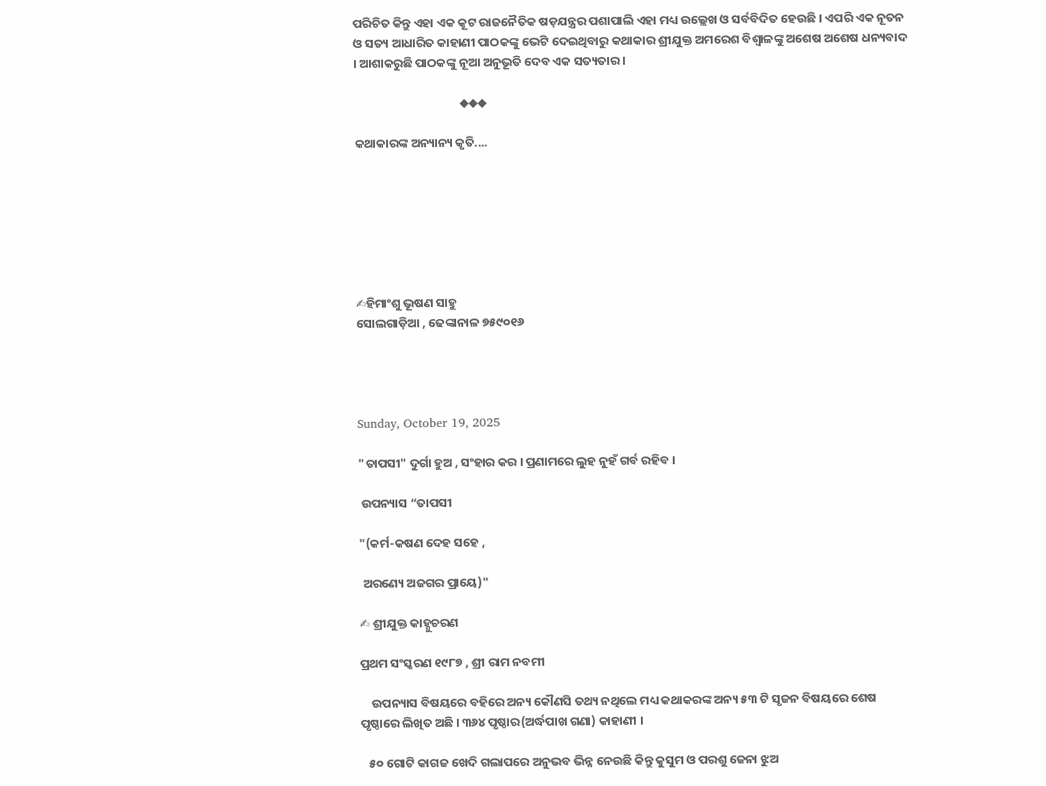ପରିଚିତ କିନ୍ତୁ ଏହା ଏକ କୂଟ ରାଜନୈତିକ ଷଡ଼ଯନ୍ତ୍ରର ପଶାପାଲି ଏହା ମଧ୍ୟ ଉଲ୍ଲେଖ ଓ ସର୍ବବିଦିତ ହେଉଛି । ଏପରି ଏକ ନୂତନ ଓ ସତ୍ୟ ଆଧାରିତ କାହାଣୀ ପାଠକଙ୍କୁ ଭେଟି ଦେଇଥିବାରୁ କଥାକାର ଶ୍ରୀଯୁକ୍ତ ଅମରେଶ ବିଶ୍ୱାଳଙ୍କୁ ଅଶେଷ ଅଶେଷ ଧନ୍ୟବାଦ । ଆଶାକରୁଛି ପାଠକଙ୍କୁ ନୂଆ ଅନୁଭୂତି ଦେବ ଏକ ସତ୍ୟତାର ।

                                      ◆◆◆

କଥାକାରଙ୍କ ଅନ୍ୟାନ୍ୟ କୃତି....







✍ହିମାଂଶୁ ଭୂଷଣ ସାହୁ
ସୋଲଗାଡ଼ିଆ , ଢେଙ୍କାନାଳ ୭୫୯୦୧୬




Sunday, October 19, 2025

"ତାପସୀ" ଦୁର୍ଗା ହୁଅ , ସଂହାର କର । ପ୍ରଣାମରେ ଲୁହ ନୁହଁ ଗର୍ବ ରହିବ ।

 ଉପନ୍ୟାସ “ତାପସୀ

"(କର୍ମ-କଷଣ ଦେହ ସହେ ,

 ଅରଣ୍ୟେ ଅଜଗର ପ୍ରାୟେ)"

✍ ଶ୍ରୀଯୁକ୍ତ କାହ୍ନୁଚରଣ

ପ୍ରଥମ ସଂସ୍କରଣ ୧୯୮୭ , ଶ୍ରୀ ରାମ ନବମୀ

    ଉପନ୍ୟାସ ବିଷୟରେ ବହିରେ ଅନ୍ୟ କୌଣସି ତଥ୍ୟ ନଥିଲେ ମଧ୍ୟ କଥାକରଙ୍କ ଅନ୍ୟ ୫୩ ଟି ସୃଜନ ବିଷୟରେ ଶେଷ ପୃଷ୍ଠାରେ ଲିଖିତ ଅଛି । ୩୬୪ ପୃଷ୍ଠାର(ଅର୍ଦ୍ଧପାଖ ଗଣା) କାହାଣୀ ।

   ୫୦ ଗୋଟି କାଗଜ ଖେଦି ଗଲାପରେ ଅନୁଭବ ଭିନ୍ନ ନେଉଛି କିନ୍ତୁ କୁସୁମ ଓ ପରଶୁ ଜେନା ଝୁଅ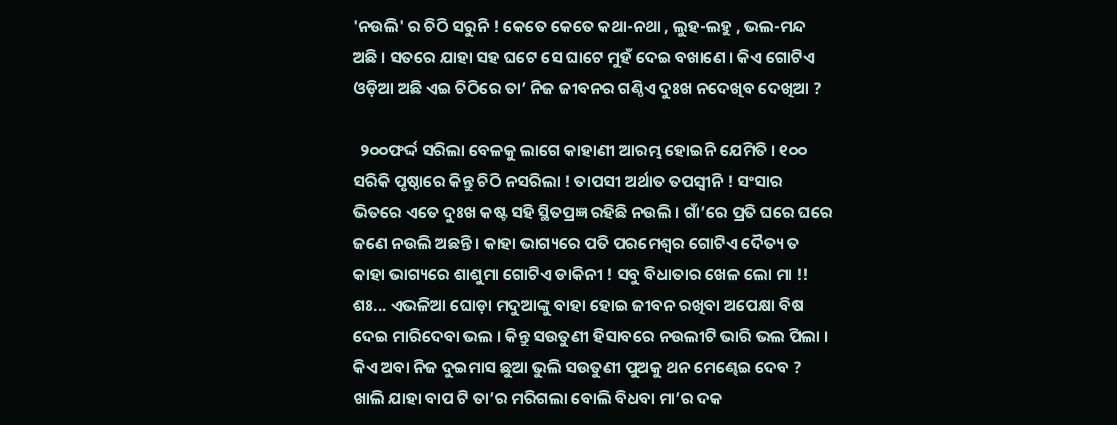'ନଉଲି' ର ଚିଠି ସରୁନି ! କେତେ କେତେ କଥା-ନଥା , ଲୁହ-ଲହୁ , ଭଲ-ମନ୍ଦ ଅଛି । ସତରେ ଯାହା ସହ ଘଟେ ସେ ଘାଟେ ମୁହଁ ଦେଇ ବଖାଣେ । କିଏ ଗୋଟିଏ ଓଡ଼ିଆ ଅଛି ଏଇ ଚିଠିରେ ତା’ ନିଜ ଜୀବନର ଗଣ୍ଠିଏ ଦୁଃଖ ନଦେଖିବ ଦେଖିଆ ?

  ୨୦୦ଫର୍ଦ୍ଦ ସରିଲା ବେଳକୁ ଲାଗେ କାହାଣୀ ଆରମ୍ଭ ହୋଇନି ଯେମିତି । ୧୦୦ ସରିକି ପୃଷ୍ଠାରେ କିନ୍ତୁ ଚିଠି ନସରିଲା ! ତାପସୀ ଅର୍ଥାତ ତପସ୍ୱୀନି ! ସଂସାର ଭିତରେ ଏତେ ଦୁଃଖ କଷ୍ଟ ସହି ସ୍ଥିତପ୍ରଜ୍ଞ ରହିଛି ନଉଲି । ଗାଁ’ରେ ପ୍ରତି ଘରେ ଘରେ ଜଣେ ନଉଲି ଅଛନ୍ତି । କାହା ଭାଗ୍ୟରେ ପତି ପରମେଶ୍ୱର ଗୋଟିଏ ଦୈତ୍ୟ ତ କାହା ଭାଗ୍ୟରେ ଶାଶୁମା ଗୋଟିଏ ଡାକିନୀ ! ସବୁ ବିଧାତାର ଖେଳ ଲୋ ମା !! ଶଃ... ଏଭଳିଆ ଘୋଡ଼ା ମଦୁଆଙ୍କୁ ବାହା ହୋଇ ଜୀବନ ରଖିବା ଅପେକ୍ଷା ବିଷ ଦେଇ ମାରିଦେବା ଭଲ । କିନ୍ତୁ ସଉତୁଣୀ ହିସାବରେ ନଉଲୀଟି ଭାରି ଭଲ ପିଲା । କିଏ ଅବା ନିଜ ଦୁଇମାସ ଛୁଆ ଭୁଲି ସଉତୁଣୀ ପୁଅକୁ ଥନ ମେଣ୍ଢେଇ ଦେବ ? ଖାଲି ଯାହା ବାପ ଟି ତା’ର ମରିଗଲା ବୋଲି ବିଧବା ମା’ର ଦକ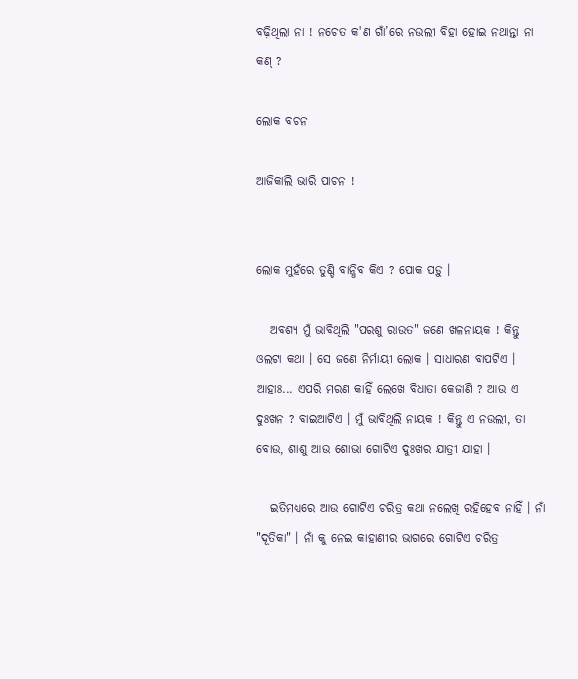ବଢ଼ିଥିଲା ନା ! ନଚେତ କ'ଣ ଗାଁ’ରେ ନଉଲୀ ବିହା ହୋଇ ନଥାନ୍ତା ନା କଣ୍ ?

ଲୋକ ବଚନ

ଆଜିକାଲି ଭାରି ପାଚନ !


ଲୋକ ମୁହଁରେ ତୁଣ୍ଡି ବାନ୍ଧିବ କିଏ ? ପୋକ ପଡ଼ୁ ।

   ଅବଶ୍ୟ ମୁଁ ଭାବିଥିଲି "ପରଶୁ ରାଉତ" ଜଣେ ଖଳନାୟକ ! କିନ୍ତୁ ଓଲଟା କଥା । ସେ ଜଣେ ନିର୍ମାୟୀ ଲୋକ । ସାଧାରଣ ବାପଟିଏ । ଆହାଃ... ଏପରି ମରଣ କାହିଁ ଲେଖେ ବିଧାତା କେଜାଣି ? ଆଉ ଏ ଦୁଃଖନ ? ବାଇଆଟିଏ । ମୁଁ ଭାବିଥିଲି ନାୟକ ! କିନ୍ତୁ ଏ ନଉଲୀ, ତା ବୋଉ, ଶାଶୁ ଆଉ ଶୋଭା ଗୋଟିଏ ଦୁଃଖର ଯାତ୍ରୀ ଯାହା ।

   ଇତିମଧ୍ୟରେ ଆଉ ଗୋଟିଏ ଚରିତ୍ର କଥା ନଲେଖି ରହିହେବ ନାହିଁ । ନାଁ "ଦୂତିକା" । ନାଁ କୁ ନେଇ କାହାଣୀର ଭାଗରେ ଗୋଟିଏ ଚରିତ୍ର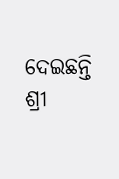ଦେଇଛନ୍ତି ଶ୍ରୀ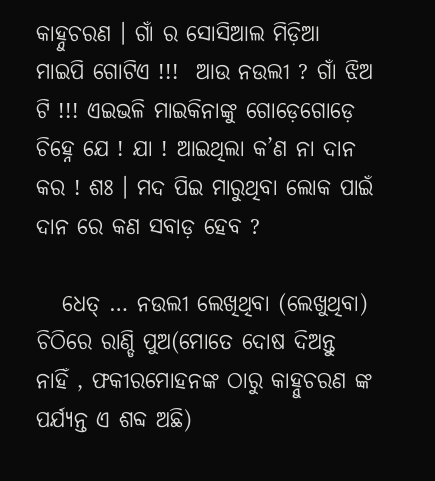କାହ୍ନୁଚରଣ । ଗାଁ ର ସୋସିଆଲ ମିଡ଼ିଆ ମାଇପି ଗୋଟିଏ !!!  ଆଉ ନଉଲୀ ? ଗାଁ ଝିଅ ଟି !!! ଏଇଭଳି ମାଇକିନାଙ୍କୁ ଗୋଡ଼େଗୋଡ଼େ ଚିହ୍ନେ ଯେ ! ଯା ! ଆଇଥିଲା କ’ଣ ନା ଦାନ କର ! ଶଃ । ମଦ ପିଇ ମାରୁଥିବା ଲୋକ ପାଇଁ ଦାନ ରେ କଣ ସବାଡ଼ ହେବ ?

   ଧେତ୍ … ନଉଲୀ ଲେଖିଥିବା (ଲେଖୁଥିବା) ଚିଠିରେ ରାଣ୍ଡି ପୁଅ(ମୋତେ ଦୋଷ ଦିଅନ୍ତୁ ନାହିଁ , ଫକୀରମୋହନଙ୍କ ଠାରୁ କାହ୍ନୁଚରଣ ଙ୍କ ପର୍ଯ୍ୟନ୍ତ ଏ ଶବ୍ଦ ଅଛି)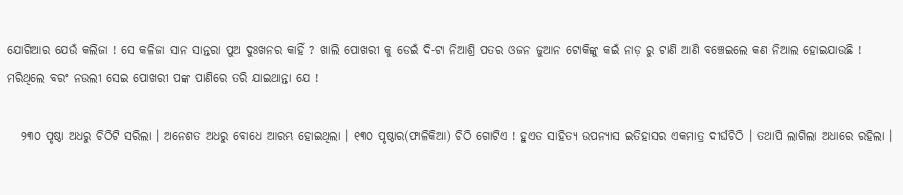ଯୋଗିଆର ଯେଉଁ କଲିଜା ! ସେ କଳିଜା ସାନ ସାନ୍ତରା ପୁଅ ଦୁଃଖନର କାହିଁ ? ଖାଲି ପୋଖରୀ କୁ ଡେଇଁ ଦି-ଟା ନିଆଶ୍ରି ପତର ଓଜନ ଜୁଆନ ଟୋକିଙ୍କୁ କଇଁ ନାଡ଼ ରୁ ଟାଣି ଆଣି ବଞ୍ଚେଇଲେ କଣ ନିଆଲ ହୋଇଯାଉଛି ! ମରିଥିଲେ ବରଂ ନଉଲୀ ସେଇ ପୋଖରୀ ପଙ୍କ ପାଣିରେ ତରି ଯାଇଥାନ୍ତା ଯେ !

   ୨୩୦ ପୃଷ୍ଠା ଅଧରୁ ଚିଠିଟି ସରିଲା । ଅନେଶତ ଅଧରୁ ବୋଧେ ଆରମ୍ଭ ହୋଇଥିଲା । ୧୩୦ ପୃଷ୍ଠାର(ଫାଳିକିଆ) ଚିଠି ଗୋଟିଏ ! ହୁଏତ ସାହିତ୍ୟ ଉପନ୍ୟାସ ଇତିହାସର ଏକମାତ୍ର ଦୀର୍ଘଚିଠି । ତଥାପି ଲାଗିଲା ଅଧାରେ ରହିଲା ।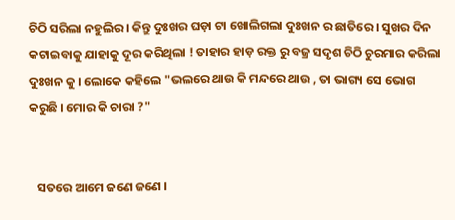ଚିଠି ସରିଲା ନହୁଲିର । କିନ୍ତୁ ଦୁଃଖର ଘଡ଼ା ଟା ଖୋଲିଗଲା ଦୁଃଖନ ର ଛାତିରେ । ସୁଖର ଦିନ କଟାଇବାକୁ ଯାହାକୁ ଦୂର କରିଥିଲା ! ତାହାର ହାଡ଼ ରକ୍ତ ରୁ ବଜ୍ର ସଦୃଶ ଚିଠି ଚୁରମାର କରିଲା ଦୁଃଖନ କୁ । ଲୋକେ କହିଲେ "ଭଲରେ ଥାଉ କି ମନ୍ଦରେ ଥାଉ , ତା ଭାଗ୍ୟ ସେ ଭୋଗ କରୁଛି । ମୋର କି ଚାରା ?"


   ସତରେ ଆମେ ଜଣେ ଜଣେ ।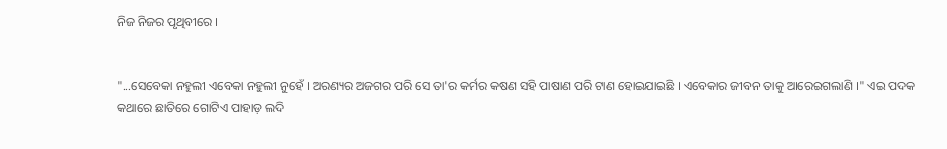ନିଜ ନିଜର ପୃଥିବୀରେ ।


"...ସେବେକା ନହୁଲୀ ଏବେକା ନହୁଲୀ ନୁହେଁ । ଅରଣ୍ୟର ଅଜଗର ପରି ସେ ତା'ର କର୍ମର କଷଣ ସହି ପାଷାଣ ପରି ଟାଣ ହୋଇଯାଇଛି । ଏବେକାର ଜୀବନ ତାକୁ ଆରେଇଗଲାଣି ।" ଏଇ ପଦକ କଥାରେ ଛାତିରେ ଗୋଟିଏ ପାହାଡ଼ ଲଦି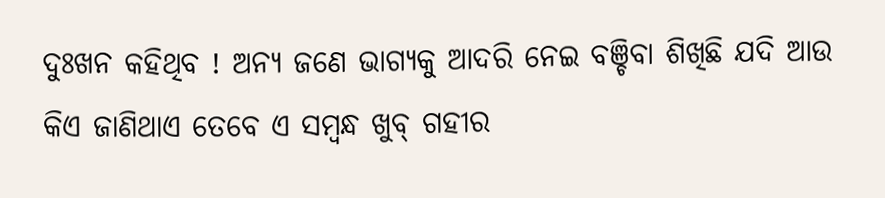ଦୁଃଖନ କହିଥିବ ! ଅନ୍ୟ ଜଣେ ଭାଗ୍ୟକୁ ଆଦରି ନେଇ ବଞ୍ଚିବା ଶିଖିଛି ଯଦି ଆଉ କିଏ ଜାଣିଥାଏ ତେବେ ଏ ସମ୍ବନ୍ଧ ଖୁବ୍ ଗହୀର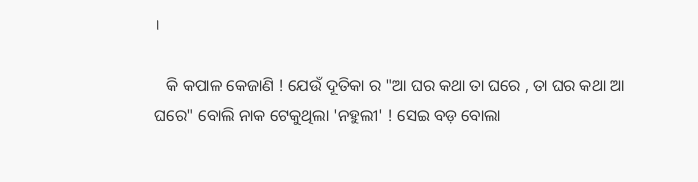।

   କି କପାଳ କେଜାଣି ! ଯେଉଁ ଦୂତିକା ର "ଆ ଘର କଥା ତା ଘରେ , ତା ଘର କଥା ଆ ଘରେ" ବୋଲି ନାକ ଟେକୁଥିଲା 'ନହୁଲୀ' ! ସେଇ ବଡ଼ ବୋଲା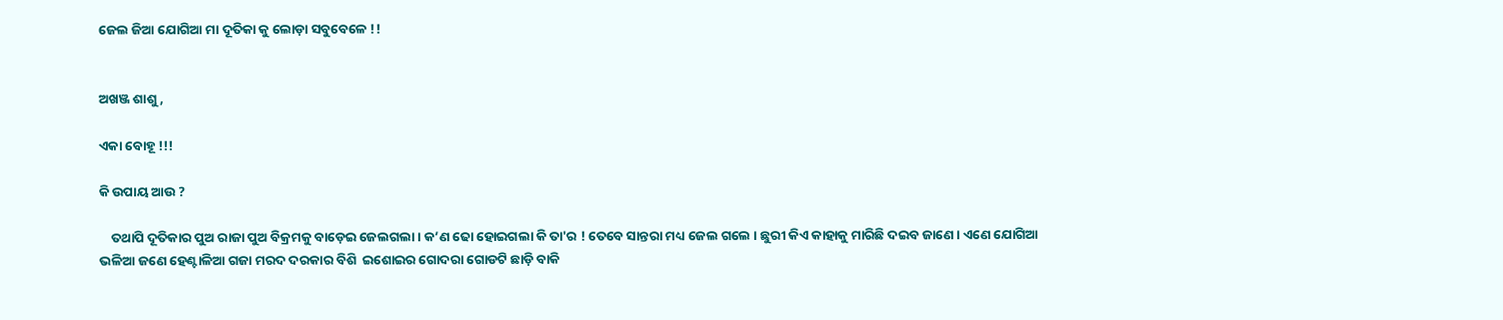ଜେଲ ଜିଆ ଯୋଗିଆ ମା ଦୂତିକା କୁ ଲୋଡ଼ା ସବୁବେଳେ !!


ଅଖଞ୍ଜ ଶାଶୁ ,

ଏକା ବୋହୂ !!!

କି ଉପାୟ ଆଉ ?

    ତଥାପି ଦୂତିକାର ପୁଅ ରାଜା ପୁଅ ବିକ୍ରମକୁ ବାଡ଼େଇ ଜେଲଗଲା । କ’ଣ ଢୋ ହୋଇଗଲା କି ତା'ର ! ତେବେ ସାନ୍ତରା ମଧ୍ୟ ଜେଲ ଗଲେ । ଛୁରୀ କିଏ କାହାକୁ ମାରିଛି ଦଇବ ଜାଣେ । ଏଣେ ଯୋଗିଆ ଭଳିଆ ଜଣେ ହେଣ୍ଟାଳିଆ ଗଜା ମରଦ ଦରକାର ବିଶି  ଇଶୋଇର ଗୋଦରା ଗୋଡଟି ଛାଡ଼ି ବାକି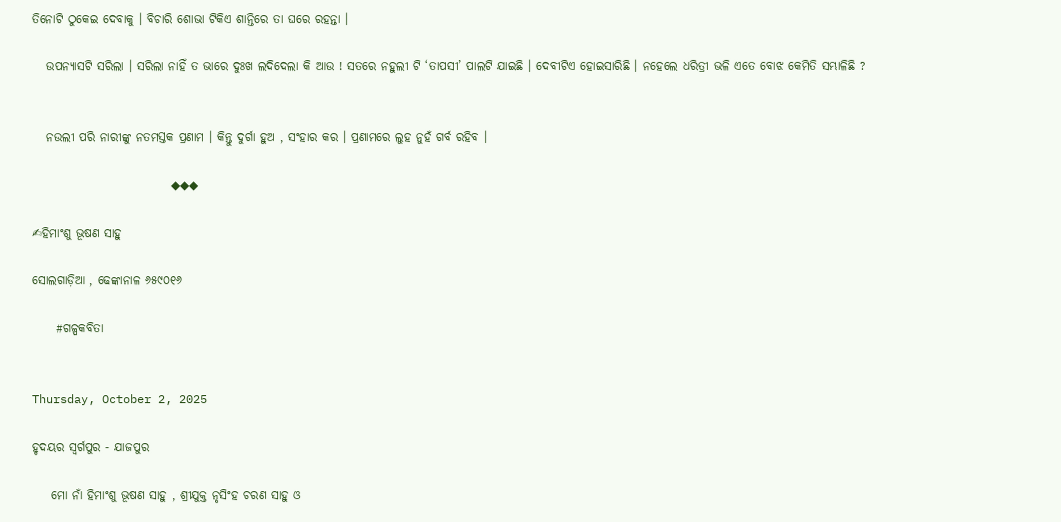ତିନୋଟି ଠୁକେଇ ଦେବାକୁ । ବିଚାରି ଶୋଭା ଟିକିଏ ଶାନ୍ତିରେ ତା ଘରେ ରହନ୍ତା ।

   ଉପନ୍ୟାସଟି ସରିଲା । ସରିଲା ନାହିଁ ତ ଭାରେ ଦୁଃଖ ଲଦିଦେଲା କି ଆଉ ! ସତରେ ନହୁଲୀ ଟି ‘ତାପସୀ’ ପାଲଟି ଯାଇଛି । ଦେବୀଟିଏ ହୋଇସାରିଛି । ନହେଲେ ଧରିତ୍ରୀ ଭଳି ଏତେ ବୋଝ କେମିତି ସମ୍ଭାଳିଛି ?


   ନଉଲୀ ପରି ନାରୀଙ୍କୁ ନତମସ୍ତକ ପ୍ରଣାମ । କିନ୍ତୁ ଦୁର୍ଗା ହୁଅ , ସଂହାର କର । ପ୍ରଣାମରେ ଲୁହ ନୁହଁ ଗର୍ବ ରହିବ ।

                             ◆◆◆

✍ହିମାଂଶୁ ଭୂଷଣ ସାହୁ

ସୋଲଗାଡ଼ିଆ , ଢେଙ୍କାନାଳ ୬୫୯୦୧୬

     #ଗଳ୍ପକବିତା


Thursday, October 2, 2025

ହୃଦୟର ସ୍ୱର୍ଗପୁର - ଯାଜପୁର

    ମୋ ନାଁ ହିମାଂଶୁ ଭୂଷଣ ସାହୁ , ଶ୍ରୀଯୁକ୍ତ ନୃସିଂହ ଚରଣ ସାହୁ ଓ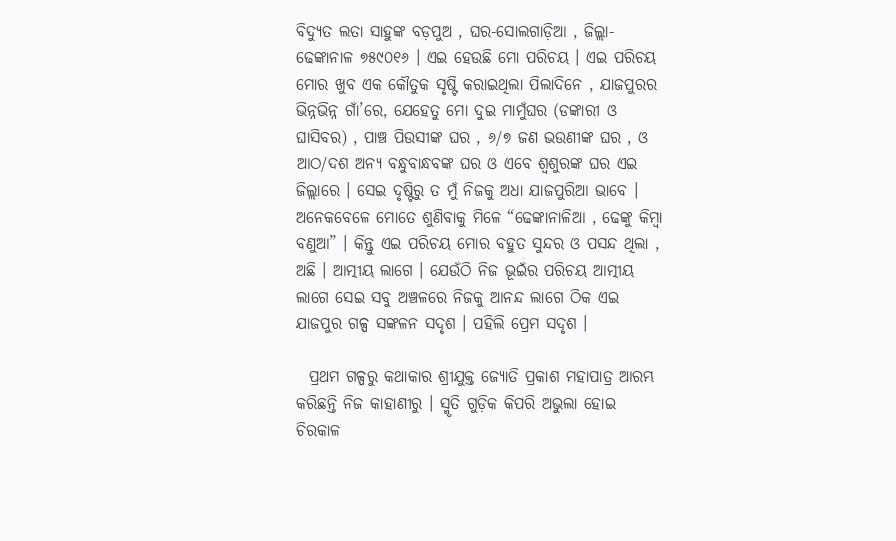ବିଦ୍ୟୁତ ଲତା ସାହୁଙ୍କ ବଡ଼ପୁଅ , ଘର-ସୋଲଗାଡ଼ିଆ , ଜିଲ୍ଲା-ଢେଙ୍କାନାଳ ୭୫୯୦୧୬ । ଏଇ ହେଉଛି ମୋ ପରିଚୟ । ଏଇ ପରିଚୟ ମୋର ଖୁବ ଏକ କୌତୁକ ସୃଷ୍ଟି କରାଇଥିଲା ପିଲାଦିନେ , ଯାଜପୁରର ଭିନ୍ନଭିନ୍ନ ଗାଁ’ରେ, ଯେହେତୁ ମୋ ଦୁଇ ମାମୁଁଘର (ଡଙ୍କାରୀ ଓ ଘାସିବର) , ପାଞ୍ଚ ପିଉସୀଙ୍କ ଘର , ୬/୭ ଜଣ ଭଉଣୀଙ୍କ ଘର , ଓ ଆଠ/ଦଶ ଅନ୍ୟ ବନ୍ଧୁବାନ୍ଧବଙ୍କ ଘର ଓ ଏବେ ଶ୍ବଶୁରଙ୍କ ଘର ଏଇ ଜିଲ୍ଲାରେ । ସେଇ ଦୃଷ୍ଟିରୁ ତ ମୁଁ ନିଜକୁ ଅଧା ଯାଜପୁରିଆ ଭାବେ । ଅନେକବେଳେ ମୋତେ ଶୁଣିବାକୁ ମିଳେ “ଢେଙ୍କାନାଳିଆ , ଢେଙ୍କୁ କିମ୍ବା ବଣୁଆ” । କିନ୍ତୁ ଏଇ ପରିଚୟ ମୋର ବହୁତ ସୁନ୍ଦର ଓ ପସନ୍ଦ ଥିଲା , ଅଛି । ଆତ୍ମୀୟ ଲାଗେ । ଯେଉଁଠି ନିଜ ଭୂଇଁର ପରିଚୟ ଆତ୍ମୀୟ ଲାଗେ ସେଇ ସବୁ ଅଞ୍ଚଳରେ ନିଜକୁ ଆନନ୍ଦ ଲାଗେ ଠିକ ଏଇ ଯାଜପୁର ଗଳ୍ପ ସଙ୍କଳନ ସଦୃଶ । ପହିଲି ପ୍ରେମ ସଦୃଶ ।

  ପ୍ରଥମ ଗଳ୍ପରୁ କଥାକାର ଶ୍ରୀଯୁକ୍ତ ଜ୍ୟୋତି ପ୍ରକାଶ ମହାପାତ୍ର ଆରମ୍ଭ କରିଛନ୍ତି ନିଜ କାହାଣୀରୁ । ସ୍ମୃତି ଗୁଡ଼ିକ କିପରି ଅଭୁଲା ହୋଇ ଚିରକାଳ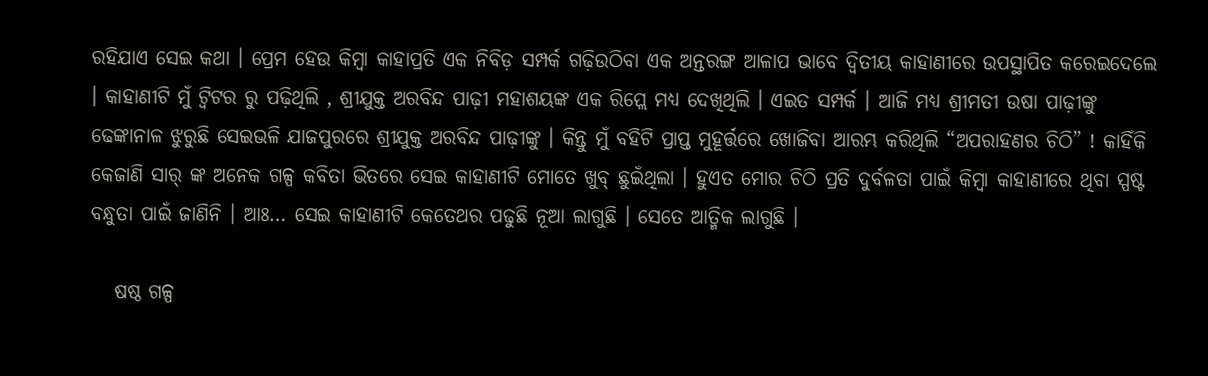ରହିଯାଏ ସେଇ କଥା । ପ୍ରେମ ହେଉ କିମ୍ବା କାହାପ୍ରତି ଏକ ନିବିଡ଼ ସମ୍ପର୍କ ଗଢ଼ିଉଠିବା ଏକ ଅନ୍ତରଙ୍ଗ ଆଳାପ ଭାବେ ଦ୍ଵିତୀୟ କାହାଣୀରେ ଉପସ୍ଥାପିତ କରେଇଦେଲେ । କାହାଣୀଟି ମୁଁ ଟ୍ୱିଟର ରୁ ପଢ଼ିଥିଲି , ଶ୍ରୀଯୁକ୍ତ ଅରବିନ୍ଦ ପାଢ଼ୀ ମହାଶୟଙ୍କ ଏକ ରିପ୍ଲେ ମଧ୍ୟ ଦେଖିଥିଲି । ଏଇତ ସମ୍ପର୍କ । ଆଜି ମଧ୍ୟ ଶ୍ରୀମତୀ ଉଷା ପାଢ଼ୀଙ୍କୁ ଢେଙ୍କାନାଳ ଝୁରୁଛି ସେଇଭଳି ଯାଜପୁରରେ ଶ୍ରୀଯୁକ୍ତ ଅରବିନ୍ଦ ପାଢ଼ୀଙ୍କୁ । କିନ୍ତୁ ମୁଁ ବହିଟି ପ୍ରାପ୍ତ ମୁହୂର୍ତ୍ତରେ ଖୋଜିବା ଆରମ୍ଭ କରିଥିଲି “ଅପରାହଣର ଚିଠି” ! କାହିଁକି କେଜାଣି ସାର୍ ଙ୍କ ଅନେକ ଗଳ୍ପ କବିତା ଭିତରେ ସେଇ କାହାଣୀଟି ମୋତେ ଖୁବ୍ ଛୁଇଁଥିଲା । ହୁଏତ ମୋର ଚିଠି ପ୍ରତି ଦୁର୍ବଳତା ପାଇଁ କିମ୍ବା କାହାଣୀରେ ଥିବା ସ୍ପଷ୍ଟ ବନ୍ଧୁତା ପାଇଁ ଜାଣିନି । ଆଃ… ସେଇ କାହାଣୀଟି କେତେଥର ପଢୁଛି ନୂଆ ଲାଗୁଛି । ସେତେ ଆତ୍ମିକ ଲାଗୁଛି ।

   ଷଷ୍ଠ ଗଳ୍ପ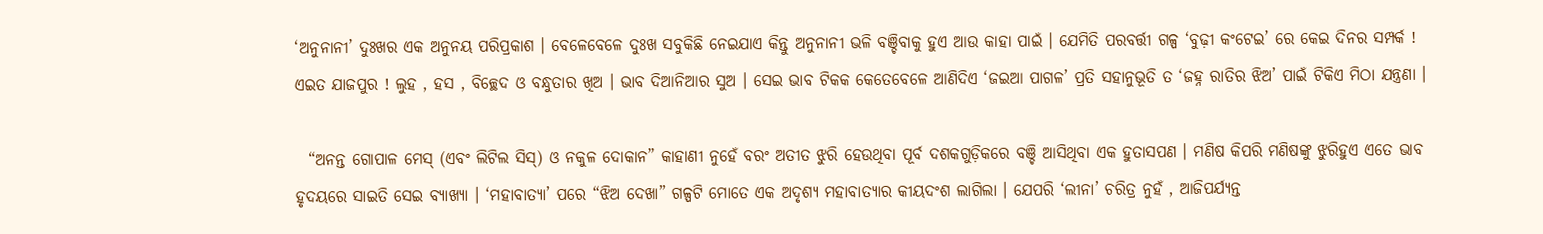‘ଅନୁନାନୀ’ ଦୁଃଖର ଏକ ଅନୁନୟ ପରିପ୍ରକାଶ । ବେଳେବେଳେ ଦୁଃଖ ସବୁକିଛି ନେଇଯାଏ କିନ୍ତୁ ଅନୁନାନୀ ଭଳି ବଞ୍ଚିବାକୁ ହୁଏ ଆଉ କାହା ପାଇଁ । ଯେମିତି ପରବର୍ତ୍ତୀ ଗଳ୍ପ ‘ବୁଢ଼ୀ କଂଟେଇ’ ରେ କେଇ ଦିନର ସମ୍ପର୍କ ! ଏଇତ ଯାଜପୁର ! ଲୁହ , ହସ , ବିଚ୍ଛେଦ ଓ ବନ୍ଧୁତାର ଖିଅ । ଭାବ ଦିଆନିଆର ସୁଅ । ସେଇ ଭାବ ଟିକକ କେତେବେଳେ ଆଣିଦିଏ ‘ଜଇଆ ପାଗଳ’ ପ୍ରତି ସହାନୁଭୂତି ତ ‘ଜହ୍ନ ରାତିର ଝିଅ’ ପାଇଁ ଟିକିଏ ମିଠା ଯନ୍ତ୍ରଣା ।

  “ଅନନ୍ତ ଗୋପାଳ ମେସ୍ (ଏବଂ ଲିଟିଲ ସିସ୍) ଓ ନକୁଳ ଦୋକାନ” କାହାଣୀ ନୁହେଁ ବରଂ ଅତୀତ ଝୁରି ହେଉଥିବା ପୂର୍ବ ଦଶକଗୁଡ଼ିକରେ ବଞ୍ଚି ଆସିଥିବା ଏକ ହୁତାସପଣ । ମଣିଷ କିପରି ମଣିଷଙ୍କୁ ଝୁରିହୁଏ ଏତେ ଭାବ ହୃଦୟରେ ସାଇତି ସେଇ ବ୍ୟାଖ୍ୟା । ‘ମହାବାତ୍ୟା’ ପରେ “ଝିଅ ଦେଖା” ଗଳ୍ପଟି ମୋତେ ଏକ ଅଦୃଶ୍ୟ ମହାବାତ୍ୟାର କୀୟଦଂଶ ଲାଗିଲା । ଯେପରି ‘ଲୀନା’ ଚରିତ୍ର ନୁହଁ , ଆଜିପର୍ଯ୍ୟନ୍ତ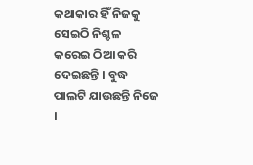କଥାକାର ହିଁ ନିଜକୁ ସେଇଠି ନିଶ୍ଚଳ କରେଇ ଠିଆ କରି ଦେଇଛନ୍ତି । ବୁଦ୍ଧ ପାଲଟି ଯାଉଛନ୍ତି ନିଜେ ।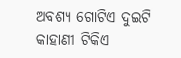ଅବଶ୍ୟ ଗୋଟିଏ ଦୁଇଟି କାହାଣୀ ଟିକିଏ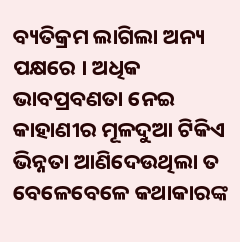ବ୍ୟତିକ୍ରମ ଲାଗିଲା ଅନ୍ୟ ପକ୍ଷରେ । ଅଧିକ ଭାବପ୍ରବଣତା ନେଇ କାହାଣୀର ମୂଳଦୁଆ ଟିକିଏ ଭିନ୍ନତା ଆଣିଦେଉଥିଲା ତ ବେଳେବେଳେ କଥାକାରଙ୍କ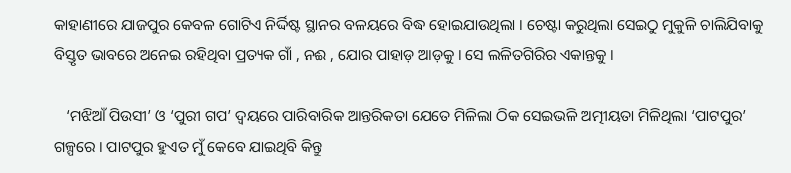କାହାଣୀରେ ଯାଜପୁର କେବଳ ଗୋଟିଏ ନିର୍ଦ୍ଦିଷ୍ଟ ସ୍ଥାନର ବଳୟରେ ବିଦ୍ଧ ହୋଇଯାଉଥିଲା । ଚେଷ୍ଟା କରୁଥିଲା ସେଇଠୁ ମୁକୁଳି ଚାଲିଯିବାକୁ ବିସ୍ତୃତ ଭାବରେ ଅନେଇ ରହିଥିବା ପ୍ରତ୍ୟକ ଗାଁ , ନଈ , ଯୋର ପାହାଡ଼ ଆଡ଼କୁ । ସେ ଲଳିତଗିରିର ଏକାନ୍ତକୁ ।

   ‘ମଝିଆଁ ପିଉସୀ’ ଓ ‘ପୁରୀ ଗପ’ ଦ୍ୱୟରେ ପାରିବାରିକ ଆନ୍ତରିକତା ଯେତେ ମିଳିଲା ଠିକ ସେଇଭଳି ଅତ୍ମୀୟତା ମିଳିଥିଲା ‘ପାଟପୁର’ ଗଳ୍ପରେ । ପାଟପୁର ହୁଏତ ମୁଁ କେବେ ଯାଇଥିବି କିନ୍ତୁ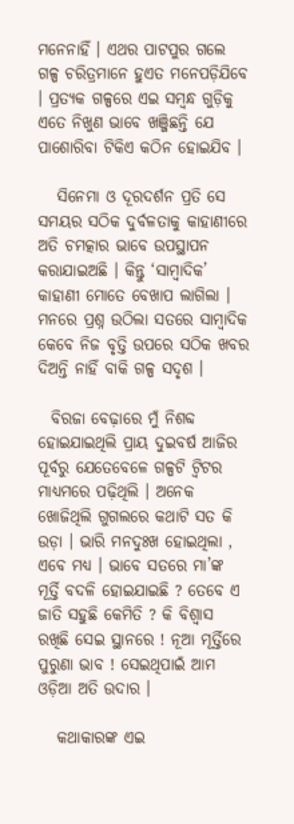ମନେନାହିଁ । ଏଥର ପାଟପୁର ଗଲେ ଗଳ୍ପ ଚରିତ୍ରମାନେ ହୁଏତ ମନେପଡ଼ିଯିବେ । ପ୍ରତ୍ୟକ ଗଳ୍ପରେ ଏଇ ସମ୍ବନ୍ଧ ଗୁଡ଼ିକୁ ଏତେ ନିଖୁଣ ଭାବେ ଖଞ୍ଜିଛନ୍ତି ଯେ ପାଶୋରିବା ଟିକିଏ କଠିନ ହୋଇଯିବ ।

   ସିନେମା ଓ ଦୂରଦର୍ଶନ ପ୍ରତି ସେ ସମୟର ସଠିକ ଦୁର୍ବଳତାକୁ କାହାଣୀରେ ଅତି ଚମତ୍କାର ଭାବେ ଉପସ୍ଥାପନ କରାଯାଇଅଛି । କିନ୍ତୁ ‘ସାମ୍ବାଦିକ’ କାହାଣୀ ମୋତେ ବେଖାପ ଲାଗିଲା । ମନରେ ପ୍ରଶ୍ନ ଉଠିଲା ସତରେ ସାମ୍ବାଦିକ କେବେ ନିଜ ବୃତ୍ତି ଉପରେ ସଠିକ ଖବର ଦିଅନ୍ତି ନାହିଁ ବାକି ଗଳ୍ପ ସଦୃଶ ।

  ବିରଜା ବେଢ଼ାରେ ମୁଁ ନିଶବ୍ଦ ହୋଇଯାଇଥିଲି ପ୍ରାୟ ଦୁଇବର୍ଷ ଆଜିର ପୂର୍ବରୁ ଯେତେବେଳେ ଗଳ୍ପଟି ଟ୍ୱିଟର ମାଧ୍ୟମରେ ପଢ଼ିଥିଲି । ଅନେକ ଖୋଜିଥିଲି ଗୁଗଲରେ କଥାଟି ସତ କି ଉଡ଼ା । ଭାରି ମନଦୁଃଖ ହୋଇଥିଲା , ଏବେ ମଧ୍ୟ । ଭାବେ ସତରେ ମା’ଙ୍କ ମୂର୍ତ୍ତି ବଦଳି ହୋଇଯାଇଛି ? ତେବେ ଏ ଜାତି ସହୁଛି କେମିତି ? କି ବିଶ୍ୱାସ ରଖିଛି ସେଇ ସ୍ଥାନରେ ! ନୂଆ ମୂର୍ତ୍ତିରେ ପୁରୁଣା ଭାବ ! ସେଇଥିପାଇଁ ଆମ ଓଡ଼ିଆ ଅତି ଉଦାର ।

   କଥାକାରଙ୍କ ଏଇ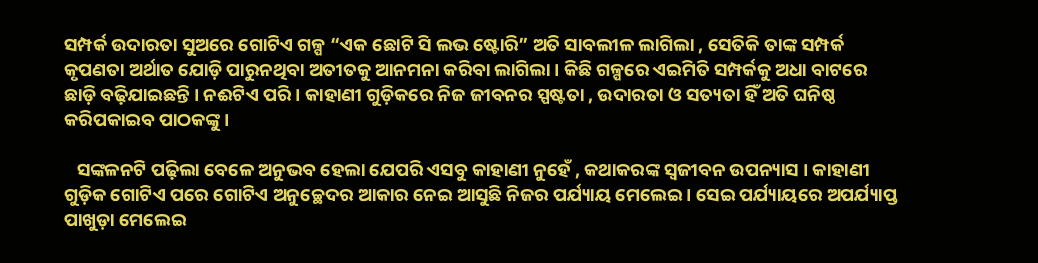ସମ୍ପର୍କ ଉଦାରତା ସୁଅରେ ଗୋଟିଏ ଗଳ୍ପ “ଏକ ଛୋଟି ସି ଲଭ ଷ୍ଟୋରି” ଅତି ସାବଲୀଳ ଲାଗିଲା , ସେତିକି ତାଙ୍କ ସମ୍ପର୍କ କୃପଣତା ଅର୍ଥାତ ଯୋଡ଼ି ପାରୁନଥିବା ଅତୀତକୁ ଆନମନା କରିବା ଲାଗିଲା । କିଛି ଗଳ୍ପରେ ଏଇମିତି ସମ୍ପର୍କକୁ ଅଧା ବାଟରେ ଛାଡ଼ି ବଢ଼ିଯାଇଛନ୍ତି । ନଈଟିଏ ପରି । କାହାଣୀ ଗୁଡ଼ିକରେ ନିଜ ଜୀବନର ସ୍ପଷ୍ଟତା , ଉଦାରତା ଓ ସତ୍ୟତା ହିଁ ଅତି ଘନିଷ୍ଠ କରିପକାଇବ ପାଠକଙ୍କୁ ।

   ସଙ୍କଳନଟି ପଢ଼ିଲା ବେଳେ ଅନୁଭବ ହେଲା ଯେପରି ଏସବୁ କାହାଣୀ ନୁହେଁ , କଥାକରଙ୍କ ସ୍ୱଜୀବନ ଉପନ୍ୟାସ । କାହାଣୀ ଗୁଡ଼ିକ ଗୋଟିଏ ପରେ ଗୋଟିଏ ଅନୁଚ୍ଛେଦର ଆକାର ନେଇ ଆସୁଛି ନିଜର ପର୍ଯ୍ୟାୟ ମେଲେଇ । ସେଇ ପର୍ଯ୍ୟାୟରେ ଅପର୍ଯ୍ୟାପ୍ତ ପାଖୁଡ଼ା ମେଲେଇ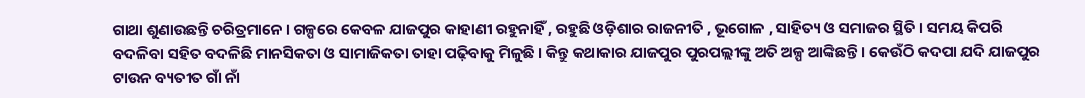ଗାଥା ଶୁଣାଉଛନ୍ତି ଚରିତ୍ରମାନେ । ଗଳ୍ପରେ କେବଳ ଯାଜପୁର କାହାଣୀ ରହୁନାହିଁ , ରହୁଛି ଓଡ଼ିଶାର ରାଜନୀତି , ଭୂଗୋଳ , ସାହିତ୍ୟ ଓ ସମାଜର ସ୍ଥିତି । ସମୟ କିପରି ବଦଳିବା ସହିତ ବଦଳିଛି ମାନସିକତା ଓ ସାମାଜିକତା ତାହା ପଢ଼ିବାକୁ ମିଳୁଛି । କିନ୍ତୁ କଥାକାର ଯାଜପୁର ପୁରପଲ୍ଲୀଙ୍କୁ ଅତି ଅଳ୍ପ ଆଙ୍କିଛନ୍ତି । କେଉଁଠି କଦପା ଯଦି ଯାଜପୁର ଟାଉନ ବ୍ୟତୀତ ଗାଁ ନାଁ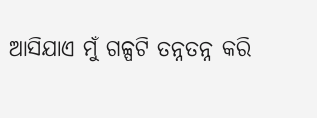ଆସିଯାଏ ମୁଁ ଗଳ୍ପଟି ତନ୍ନତନ୍ନ କରି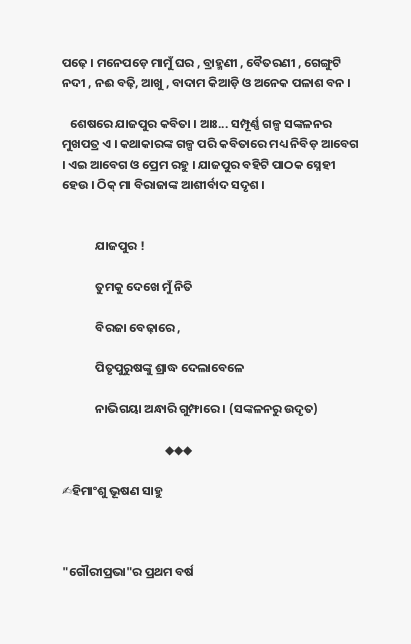ପଢ଼େ । ମନେପଡ଼େ ମାମୁଁ ଘର , ବ୍ରାହ୍ମଣୀ , ବୈତରଣୀ , ଗେଙ୍ଗୁଟି ନଦୀ , ନଈ ବଢ଼ି, ଆଖୁ , ବାଦାମ କିଆଡ଼ି ଓ ଅନେକ ପଳାଶ ବନ ।

   ଶେଷରେ ଯାଜପୁର କବିତା । ଆଃ... ସମ୍ପୂର୍ଣ୍ଣ ଗଳ୍ପ ସଙ୍କଳନର ମୁଖପତ୍ର ଏ । କଥାକାରଙ୍କ ଗଳ୍ପ ପରି କବିତାରେ ମଧ୍ୟ ନିବିଡ଼ ଆବେଗ । ଏଇ ଆବେଗ ଓ ପ୍ରେମ ରହୁ । ଯାଜପୁର ବହିଟି ପାଠକ ସ୍ନେହୀ ହେଉ । ଠିକ୍ ମା ବିରାଜାଙ୍କ ଆଶୀର୍ବାଦ ସଦୃଶ ।


            ଯାଜପୁର !

            ତୁମକୁ ଦେଖେ ମୁଁ ନିତି

            ବିରଜା ବେଢ଼ାରେ ,

            ପିତୃପୁରୁଷଙ୍କୁ ଶ୍ରାଦ୍ଧ ଦେଲାବେଳେ

            ନାଭିଗୟା ଅନ୍ଧାରି ଗୁମ୍ଫାରେ । (ସଙ୍କଳନରୁ ଉଦୃତ)

                                     ◆◆◆

✍ହିମାଂଶୁ ଭୂଷଣ ସାହୁ



"ଗୌରୀପ୍ରଭା"ର ପ୍ରଥମ ବର୍ଷ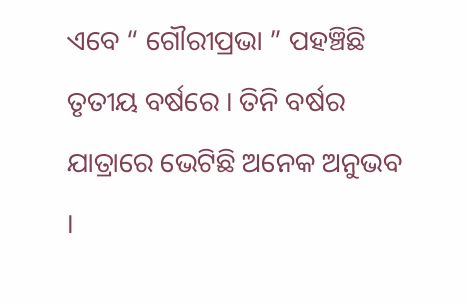ଏବେ “ ଗୌରୀପ୍ରଭା ” ପହଞ୍ଚିଛି ତୃତୀୟ ବର୍ଷରେ । ତିନି ବର୍ଷର ଯାତ୍ରାରେ ଭେଟିଛି ଅନେକ ଅନୁଭବ ।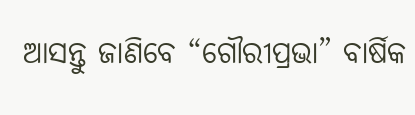ଆସନ୍ତୁ ଜାଣିବେ “ଗୌରୀପ୍ରଭା” ବାର୍ଷିକ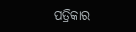ପତ୍ରିକାର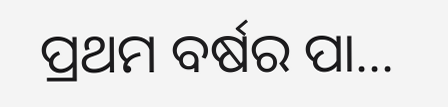ପ୍ରଥମ ବର୍ଷର ପା...